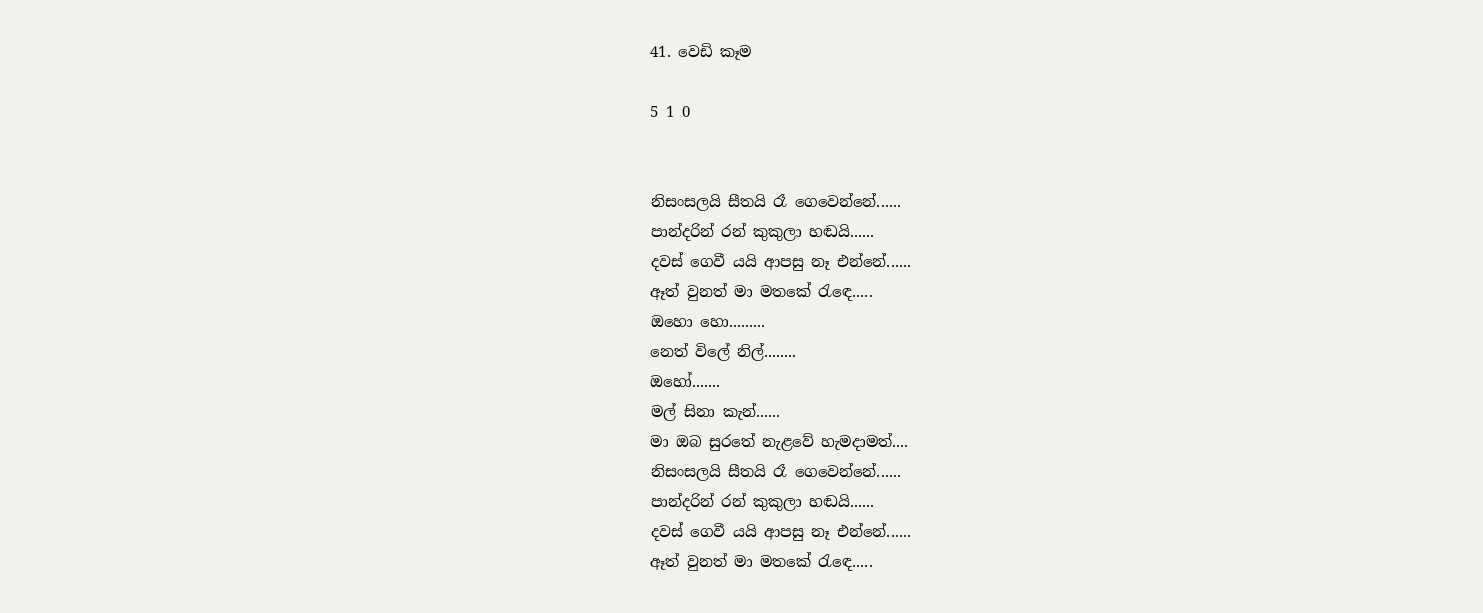41. වෙඩි කෑම

5 1 0


නිසංසලයි සීතයි රෑ ගෙවෙන්නේ......
පාන්දරින් රන් කුකුලා හඬයි......
දවස් ගෙවී යයි ආපසු නෑ එන්නේ......
ඈත් වුනත් මා මතකේ රැඳෙ.....
ඔහො හො.........
නෙත් විලේ නිල්........
ඔහෝ.......
මල් සිනා කැන්......
මා ඔබ සුරතේ නැළවේ හැමදාමත්....
නිසංසලයි සීතයි රෑ ගෙවෙන්නේ......
පාන්දරින් රන් කුකුලා හඬයි......
දවස් ගෙවී යයි ආපසු නෑ එන්නේ......
ඈත් වුනත් මා මතකේ රැඳෙ.....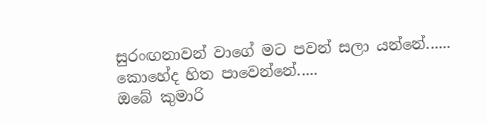සුරංඟනාවන් වාගේ මට පවන් සලා යන්නේ......
කොහේද හිත පාවෙන්නේ.....
ඔබේ කුමාරි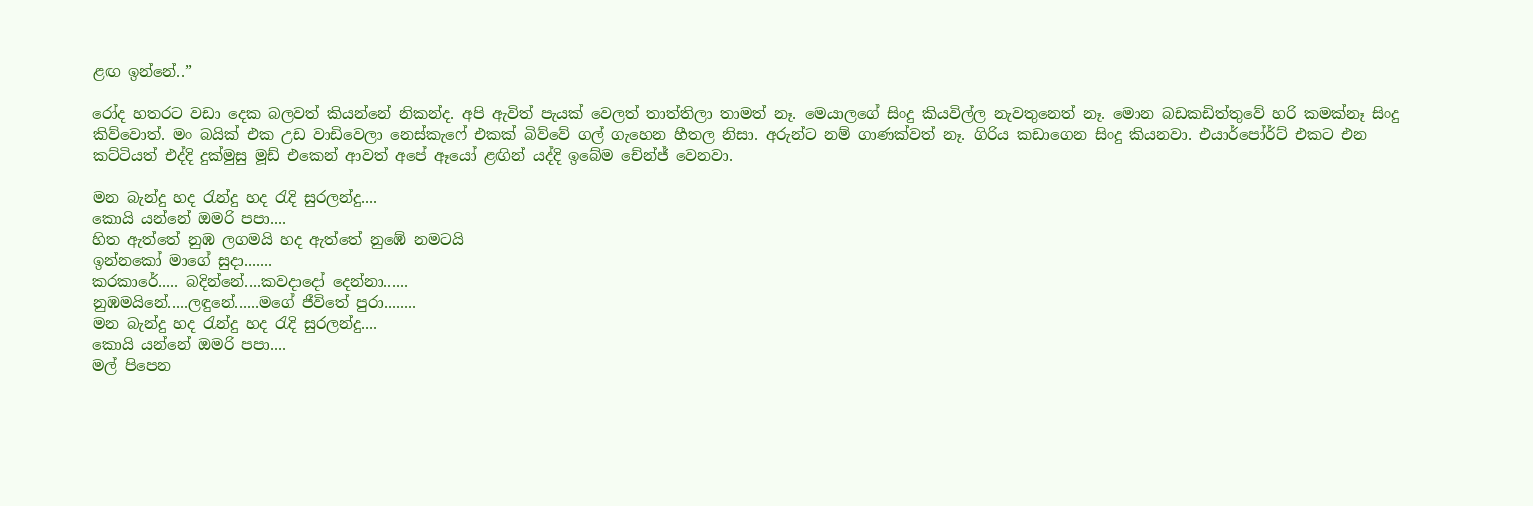ළඟ ඉන්නේ..”

රෝද හතරට වඩා දෙක බලවත් කියන්නේ නිකන්ද. අපි ඇවිත් පැයක් වෙලත් තාත්තිලා තාමත් නෑ. මෙයාලගේ සිංදු කියවිල්ල නැවතුනෙත් නෑ. මොන බඩකඩිත්තුවේ හරි කමක්නෑ සිංදු කිව්වොත්. මං බයික් එක උඩ වාඩිවෙලා නෙස්කැෆේ එකක් බිව්වේ ගල් ගැහෙන හීතල නිසා. අරුන්ට නම් ගාණක්වත් නෑ. ගිරිය කඩාගෙන සිංදු කියනවා. එයාර්පෝර්ට් එකට එන කට්ටියත් එද්දි දුක්මුසු මූඩ් එකෙන් ආවත් අපේ ඈයෝ ළඟින් යද්දි ඉබේම චේන්ජ් වෙනවා.

මන බැන්දු හද රැන්දු හද රැදි සුරලන්දු....
කොයි යන්නේ ඔමරි පපා....
හිත ඇත්තේ නුඹ ලගමයි හද ඇත්තේ නුඹේ නමටයි
ඉන්නකෝ මාගේ සුදා.......
කරකාරේ..... බදින්නේ....කවදාදෝ දෙන්නා......
නුඹමයිනේ.....ලඳුනේ......මගේ ජීවිතේ පුරා........
මන බැන්දු හද රැන්දු හද රැදි සුරලන්දු....
කොයි යන්නේ ඔමරි පපා....
මල් පිපෙන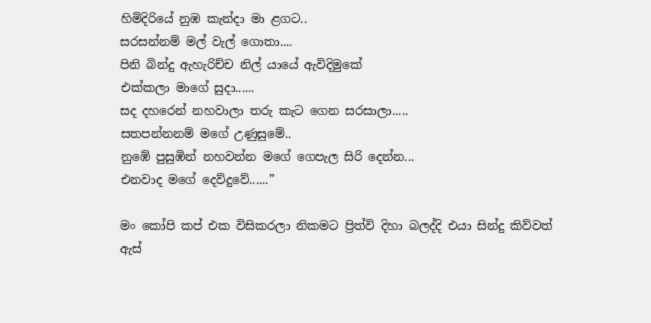හිමිදිරියේ නුඹ කැන්දා මා ළගට..
සරසන්නම් මල් වැල් ගොතා....
පිනි බින්දු ඇහැරිච්ච නිල් යායේ ඇවිදිමුකේ
එක්කලා මාගේ සුදා......
සද දහරෙන් නහවාලා තරු කැට ගෙන සරසාලා.....
සතපන්නනම් මගේ උණුසුමේ..
නුඹේ පුසුඹින් නහවන්න මගේ ගෙපැල සිරි දෙන්න...
එනවාද මගේ දෙව්දුවේ......”

මං කෝපි කප් එක විසිකරලා නිකමට ප්‍රිත්වි දිහා බලද්දි එයා සින්දු කිව්වත් ඇස්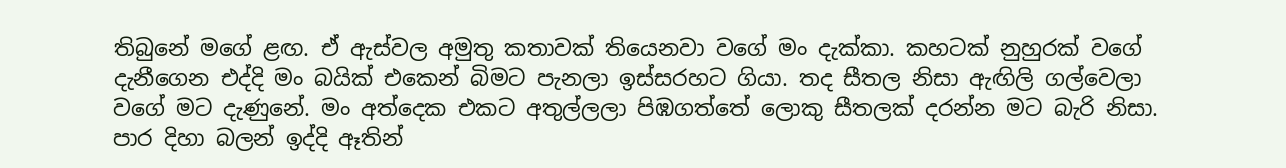තිබුනේ මගේ ළඟ. ඒ ඇස්වල අමුතු කතාවක් තියෙනවා වගේ මං දැක්කා. කහටක් නුහුරක් වගේ දැනීගෙන එද්දි මං බයික් එකෙන් බිමට පැනලා ඉස්සරහට ගියා. තද සීතල නිසා ඇඟිලි ගල්වෙලා වගේ මට දැණුනේ. මං අත්දෙක එකට අතුල්ලලා පිඹගත්තේ ලොකු සීතලක් දරන්න මට බැරි නිසා. පාර දිහා බලන් ඉද්දි ඈතින්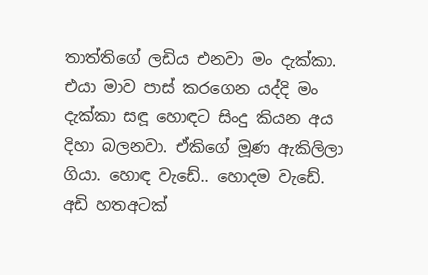තාත්තිගේ ලඩිය එනවා මං දැක්කා. එයා මාව පාස් කරගෙන යද්දි මං දැක්කා සඳූ හොඳට සිංදු කියන අය දිහා බලනවා. ඒකිගේ මූණ ඇකිලිලා ගියා. හොඳ වැඩේ.. හොදම වැඩේ. අඩි හතඅටක්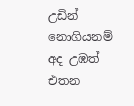උඩින් නොගියනම් අද උඹත් එතන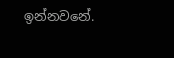ඉන්නවනේ.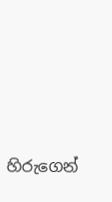හිරුගෙන්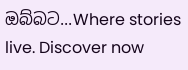ඔබ්බට...Where stories live. Discover now